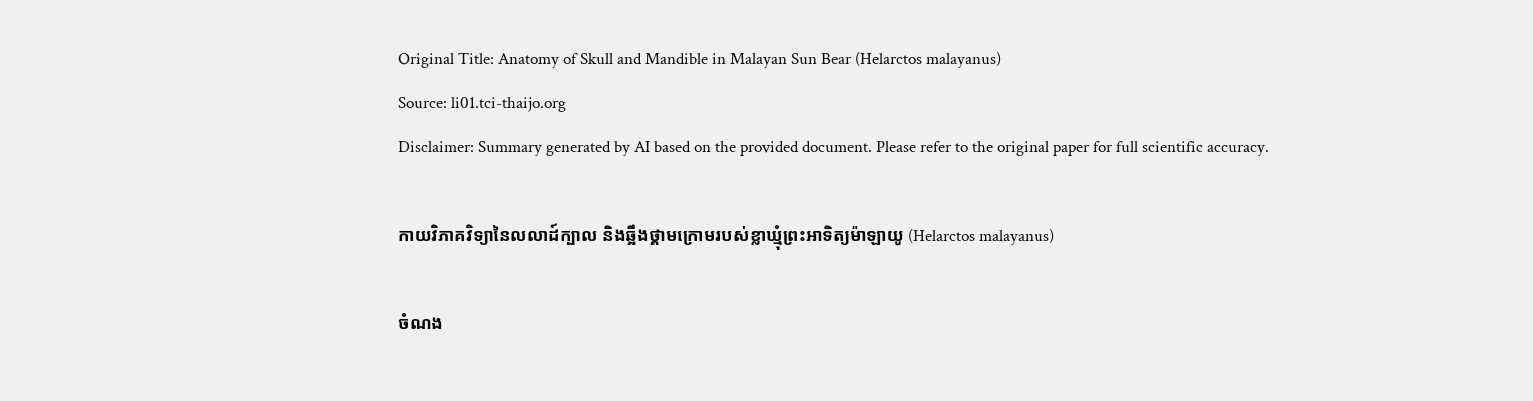Original Title: Anatomy of Skull and Mandible in Malayan Sun Bear (Helarctos malayanus)
Source: li01.tci-thaijo.org
Disclaimer: Summary generated by AI based on the provided document. Please refer to the original paper for full scientific accuracy.

កាយវិភាគវិទ្យានៃលលាដ៍ក្បាល និងឆ្អឹងថ្គាមក្រោមរបស់ខ្លាឃ្មុំព្រះអាទិត្យម៉ាឡាយូ (Helarctos malayanus)

ចំណង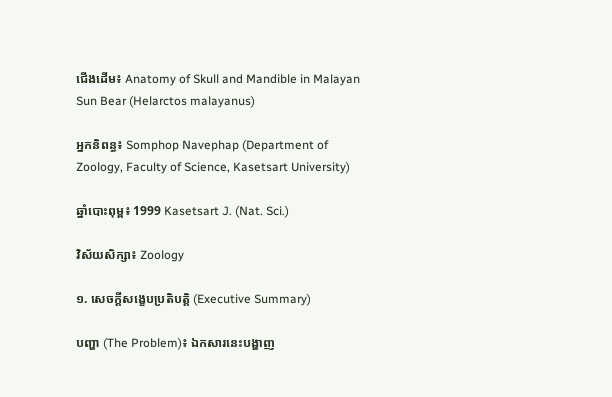ជើងដើម៖ Anatomy of Skull and Mandible in Malayan Sun Bear (Helarctos malayanus)

អ្នកនិពន្ធ៖ Somphop Navephap (Department of Zoology, Faculty of Science, Kasetsart University)

ឆ្នាំបោះពុម្ព៖ 1999 Kasetsart J. (Nat. Sci.)

វិស័យសិក្សា៖ Zoology

១. សេចក្តីសង្ខេបប្រតិបត្តិ (Executive Summary)

បញ្ហា (The Problem)៖ ឯកសារនេះបង្ហាញ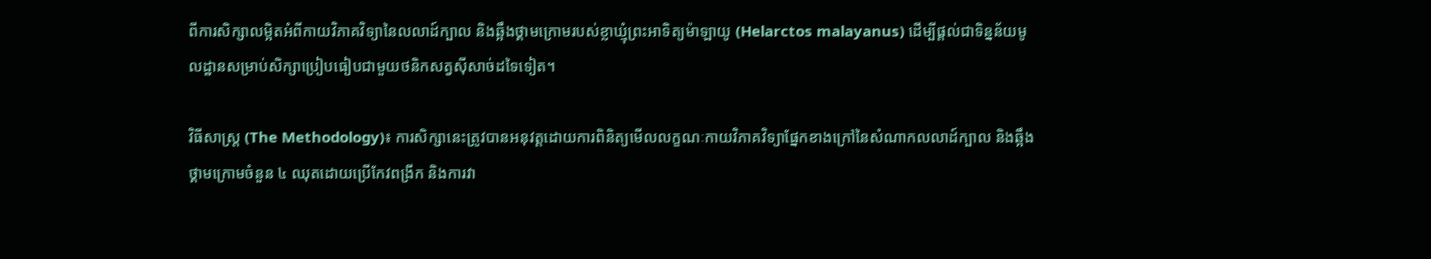ពីការសិក្សាលម្អិតអំពីកាយវិភាគវិទ្យានៃលលាដ៍ក្បាល និងឆ្អឹងថ្គាមក្រោមរបស់ខ្លាឃ្មុំព្រះអាទិត្យម៉ាឡាយូ (Helarctos malayanus) ដើម្បីផ្តល់ជាទិន្នន័យមូលដ្ឋានសម្រាប់សិក្សាប្រៀបធៀបជាមួយថនិកសត្វស៊ីសាច់ដទៃទៀត។

វិធីសាស្ត្រ (The Methodology)៖ ការសិក្សានេះត្រូវបានអនុវត្តដោយការពិនិត្យមើលលក្ខណៈកាយវិភាគវិទ្យាផ្នែកខាងក្រៅនៃសំណាកលលាដ៍ក្បាល និងឆ្អឹងថ្គាមក្រោមចំនួន ៤ ឈុតដោយប្រើកែវពង្រីក និងការវា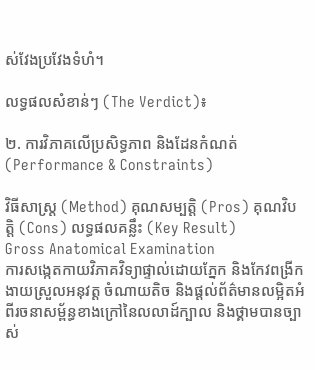ស់វែងប្រវែងទំហំ។

លទ្ធផលសំខាន់ៗ (The Verdict)៖

២. ការវិភាគលើប្រសិទ្ធភាព និងដែនកំណត់ (Performance & Constraints)

វិធីសាស្ត្រ (Method) គុណសម្បត្តិ (Pros) គុណវិបត្តិ (Cons) លទ្ធផលគន្លឹះ (Key Result)
Gross Anatomical Examination
ការសង្កេតកាយវិភាគវិទ្យាផ្ទាល់ដោយភ្នែក និងកែវពង្រីក
ងាយស្រួលអនុវត្ត ចំណាយតិច និងផ្តល់ព័ត៌មានលម្អិតអំពីរចនាសម្ព័ន្ធខាងក្រៅនៃលលាដ៍ក្បាល និងថ្គាមបានច្បាស់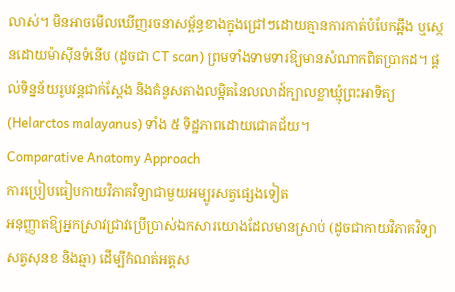លាស់។ មិនអាចមើលឃើញរចនាសម្ព័ន្ធខាងក្នុងជ្រៅៗដោយគ្មានការកាត់បំបែកឆ្អឹង ឬស្កេនដោយម៉ាស៊ីនទំនើប (ដូចជា CT scan) ព្រមទាំងទាមទារឱ្យមានសំណាកពិតប្រាកដ។ ផ្តល់ទិន្នន័យរូបវន្តជាក់ស្តែង និងគំនូសតាងលម្អិតនៃលលាដ៍ក្បាលខ្លាឃ្មុំព្រះអាទិត្យ (Helarctos malayanus) ទាំង ៥ ទិដ្ឋភាពដោយជោគជ័យ។
Comparative Anatomy Approach
ការប្រៀបធៀបកាយវិភាគវិទ្យាជាមួយអម្បូរសត្វផ្សេងទៀត
អនុញ្ញាតឱ្យអ្នកស្រាវជ្រាវប្រើប្រាស់ឯកសារយោងដែលមានស្រាប់ (ដូចជាកាយវិភាគវិទ្យាសត្វសុនខ និងឆ្មា) ដើម្បីកំណត់អត្តស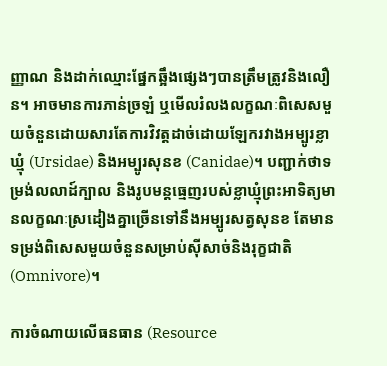ញ្ញាណ និងដាក់ឈ្មោះផ្នែកឆ្អឹងផ្សេងៗបានត្រឹមត្រូវនិងលឿន។ អាចមានការភាន់ច្រឡំ ឬមើលរំលងលក្ខណៈពិសេសមួយចំនួនដោយសារតែការវិវត្តដាច់ដោយឡែករវាងអម្បូរខ្លាឃ្មុំ (Ursidae) និងអម្បូរសុនខ (Canidae)។ បញ្ជាក់ថាទម្រង់លលាដ៍ក្បាល និងរូបមន្តធ្មេញរបស់ខ្លាឃ្មុំព្រះអាទិត្យមានលក្ខណៈស្រដៀងគ្នាច្រើនទៅនឹងអម្បូរសត្វសុនខ តែមានទម្រង់ពិសេសមួយចំនួនសម្រាប់ស៊ីសាច់និងរុក្ខជាតិ (Omnivore)។

ការចំណាយលើធនធាន (Resource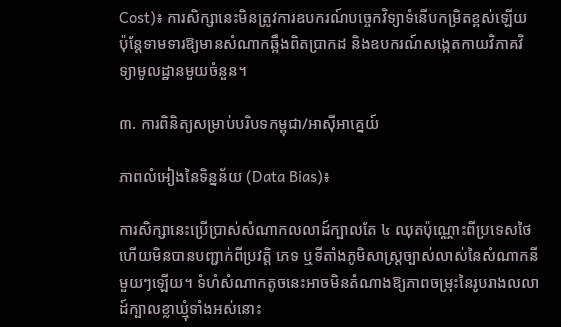Cost)៖ ការសិក្សានេះមិនត្រូវការឧបករណ៍បច្ចេកវិទ្យាទំនើបកម្រិតខ្ពស់ឡើយ ប៉ុន្តែទាមទារឱ្យមានសំណាកឆ្អឹងពិតប្រាកដ និងឧបករណ៍សង្កេតកាយវិភាគវិទ្យាមូលដ្ឋានមួយចំនួន។

៣. ការពិនិត្យសម្រាប់បរិបទកម្ពុជា/អាស៊ីអាគ្នេយ៍

ភាពលំអៀងនៃទិន្នន័យ (Data Bias)៖

ការសិក្សានេះប្រើប្រាស់សំណាកលលាដ៍ក្បាលតែ ៤ ឈុតប៉ុណ្ណោះពីប្រទេសថៃ ហើយមិនបានបញ្ជាក់ពីប្រវត្តិ ភេទ ឬទីតាំងភូមិសាស្ត្រច្បាស់លាស់នៃសំណាកនីមួយៗឡើយ។ ទំហំសំណាកតូចនេះអាចមិនតំណាងឱ្យភាពចម្រុះនៃរូបរាងលលាដ៍ក្បាលខ្លាឃ្មុំទាំងអស់នោះ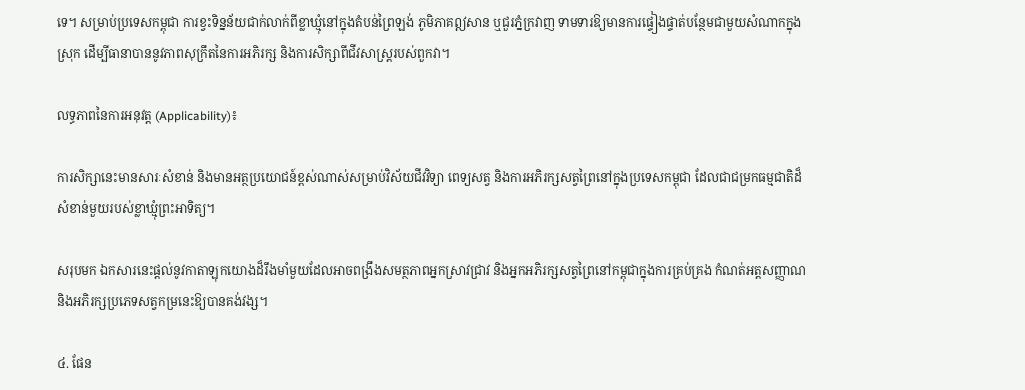ទេ។ សម្រាប់ប្រទេសកម្ពុជា ការខ្វះទិន្នន័យជាក់លាក់ពីខ្លាឃ្មុំនៅក្នុងតំបន់ព្រៃឡង់ ភូមិភាគឦសាន ឬជួរភ្នំក្រវាញ ទាមទារឱ្យមានការផ្ទៀងផ្ទាត់បន្ថែមជាមួយសំណាកក្នុងស្រុក ដើម្បីធានាបាននូវភាពសុក្រឹតនៃការអភិរក្ស និងការសិក្សាពីជីវសាស្ត្ររបស់ពួកវា។

លទ្ធភាពនៃការអនុវត្ត (Applicability)៖

ការសិក្សានេះមានសារៈសំខាន់ និងមានអត្ថប្រយោជន៍ខ្ពស់ណាស់សម្រាប់វិស័យជីវវិទ្យា ពេទ្យសត្វ និងការអភិរក្សសត្វព្រៃនៅក្នុងប្រទេសកម្ពុជា ដែលជាជម្រកធម្មជាតិដ៏សំខាន់មួយរបស់ខ្លាឃ្មុំព្រះអាទិត្យ។

សរុបមក ឯកសារនេះផ្តល់នូវកាតាឡុកយោងដ៏រឹងមាំមួយដែលអាចពង្រឹងសមត្ថភាពអ្នកស្រាវជ្រាវ និងអ្នកអភិរក្សសត្វព្រៃនៅកម្ពុជាក្នុងការគ្រប់គ្រង កំណត់អត្តសញ្ញាណ និងអភិរក្សប្រភេទសត្វកម្រនេះឱ្យបានគង់វង្ស។

៤. ផែន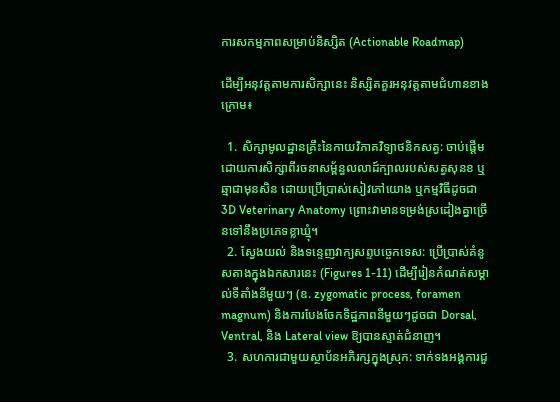ការសកម្មភាពសម្រាប់និស្សិត (Actionable Roadmap)

ដើម្បីអនុវត្តតាមការសិក្សានេះ និស្សិតគួរអនុវត្តតាមជំហានខាងក្រោម៖

  1. សិក្សាមូលដ្ឋានគ្រឹះនៃកាយវិភាគវិទ្យាថនិកសត្វ: ចាប់ផ្តើមដោយការសិក្សាពីរចនាសម្ព័ន្ធលលាដ៍ក្បាលរបស់សត្វសុនខ ឬឆ្មាជាមុនសិន ដោយប្រើប្រាស់សៀវភៅយោង ឬកម្មវិធីដូចជា 3D Veterinary Anatomy ព្រោះវាមានទម្រង់ស្រដៀងគ្នាច្រើនទៅនឹងប្រភេទខ្លាឃ្មុំ។
  2. ស្វែងយល់ និងទន្ទេញវាក្យសព្ទបច្ចេកទេស: ប្រើប្រាស់គំនូសតាងក្នុងឯកសារនេះ (Figures 1-11) ដើម្បីរៀនកំណត់សម្គាល់ទីតាំងនីមួយៗ (ឧ. zygomatic process, foramen magnum) និងការបែងចែកទិដ្ឋភាពនីមួយៗដូចជា Dorsal, Ventral, និង Lateral view ឱ្យបានស្ទាត់ជំនាញ។
  3. សហការជាមួយស្ថាប័នអភិរក្សក្នុងស្រុក: ទាក់ទងអង្គការជួ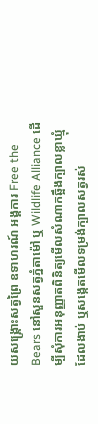យសង្គ្រោះសត្វព្រៃ ឧទាហរណ៍ អង្គការ Free the Bears នៅសួនសត្វភ្នំតាម៉ៅ ឬ Wildlife Alliance ដើម្បីសុំការអនុញ្ញាតពិនិត្យមើលសំណាកឆ្អឹងក្បាលខ្លាឃ្មុំដែលងាប់ ឬសង្កេតមើលទម្រង់ក្បាលសត្វរស់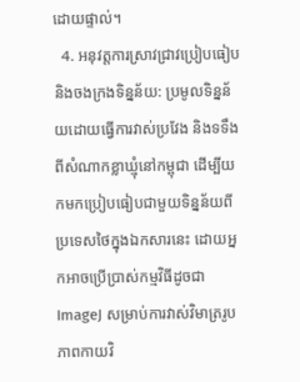ដោយផ្ទាល់។
  4. អនុវត្តការស្រាវជ្រាវប្រៀបធៀប និងចងក្រងទិន្នន័យ: ប្រមូលទិន្នន័យដោយធ្វើការវាស់ប្រវែង និងទទឹង ពីសំណាកខ្លាឃ្មុំនៅកម្ពុជា ដើម្បីយកមកប្រៀបធៀបជាមួយទិន្នន័យពីប្រទេសថៃក្នុងឯកសារនេះ ដោយអ្នកអាចប្រើប្រាស់កម្មវិធីដូចជា ImageJ សម្រាប់ការវាស់វិមាត្ររូបភាពកាយវិ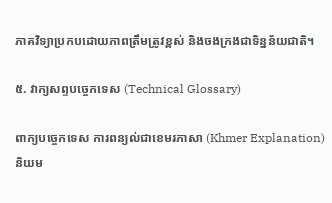ភាគវិទ្យាប្រកបដោយភាពត្រឹមត្រូវខ្ពស់ និងចងក្រងជាទិន្នន័យជាតិ។

៥. វាក្យសព្ទបច្ចេកទេស (Technical Glossary)

ពាក្យបច្ចេកទេស ការពន្យល់ជាខេមរភាសា (Khmer Explanation) និយម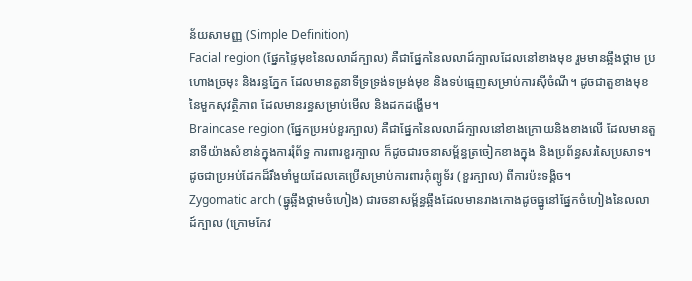ន័យសាមញ្ញ (Simple Definition)
Facial region (ផ្នែកផ្ទៃមុខនៃលលាដ៍ក្បាល) គឺជាផ្នែកនៃលលាដ៍ក្បាលដែលនៅខាងមុខ រួមមានឆ្អឹងថ្គាម ប្រហោងច្រមុះ និងរន្ធភ្នែក ដែលមានតួនាទីទ្រទ្រង់ទម្រង់មុខ និងទប់ធ្មេញសម្រាប់ការស៊ីចំណី។ ដូចជាតួខាងមុខនៃមួកសុវត្ថិភាព ដែលមានរន្ធសម្រាប់មើល និងដកដង្ហើម។
Braincase region (ផ្នែកប្រអប់ខួរក្បាល) គឺជាផ្នែកនៃលលាដ៍ក្បាលនៅខាងក្រោយនិងខាងលើ ដែលមានតួនាទីយ៉ាងសំខាន់ក្នុងការរុំព័ទ្ធ ការពារខួរក្បាល ក៏ដូចជារចនាសម្ព័ន្ធត្រចៀកខាងក្នុង និងប្រព័ន្ធសរសៃប្រសាទ។ ដូចជាប្រអប់ដែកដ៏រឹងមាំមួយដែលគេប្រើសម្រាប់ការពារកុំព្យូទ័រ (ខួរក្បាល) ពីការប៉ះទង្គិច។
Zygomatic arch (ធ្នូឆ្អឹងថ្គាមចំហៀង) ជារចនាសម្ព័ន្ធឆ្អឹងដែលមានរាងកោងដូចធ្នូនៅផ្នែកចំហៀងនៃលលាដ៍ក្បាល (ក្រោមកែវ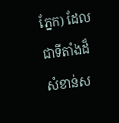ភ្នែក) ដែលជាទីតាំងដ៏សំខាន់ស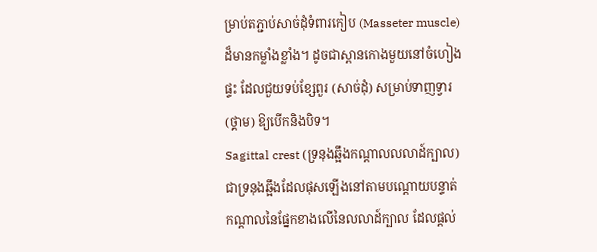ម្រាប់តភ្ជាប់សាច់ដុំទំពារកៀប (Masseter muscle) ដ៏មានកម្លាំងខ្លាំង។ ដូចជាស្ពានកោងមួយនៅចំហៀងផ្ទះ ដែលជួយទប់ខ្សែពួរ (សាច់ដុំ) សម្រាប់ទាញទ្វារ (ថ្គាម) ឱ្យបើកនិងបិទ។
Sagittal crest (ទ្រនុងឆ្អឹងកណ្តាលលលាដ៍ក្បាល) ជាទ្រនុងឆ្អឹងដែលផុសឡើងនៅតាមបណ្តោយបន្ទាត់កណ្តាលនៃផ្នែកខាងលើនៃលលាដ៍ក្បាល ដែលផ្តល់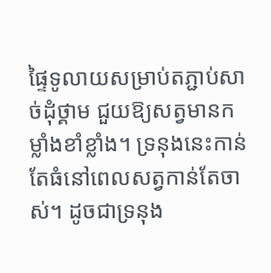ផ្ទៃទូលាយសម្រាប់តភ្ជាប់សាច់ដុំថ្គាម ជួយឱ្យសត្វមានកម្លាំងខាំខ្លាំង។ ទ្រនុងនេះកាន់តែធំនៅពេលសត្វកាន់តែចាស់។ ដូចជាទ្រនុង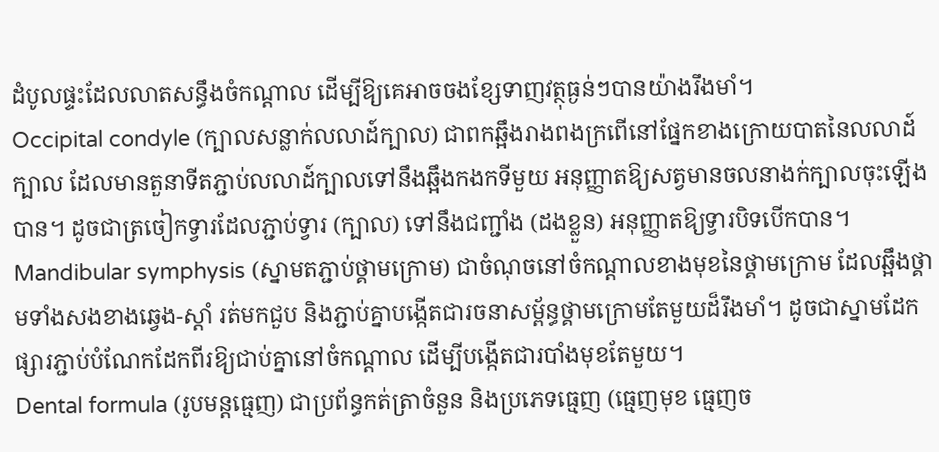ដំបូលផ្ទះដែលលាតសន្ធឹងចំកណ្តាល ដើម្បីឱ្យគេអាចចងខ្សែទាញវត្ថុធ្ងន់ៗបានយ៉ាងរឹងមាំ។
Occipital condyle (ក្បាលសន្លាក់លលាដ៍ក្បាល) ជាពកឆ្អឹងរាងពងក្រពើនៅផ្នែកខាងក្រោយបាតនៃលលាដ៍ក្បាល ដែលមានតួនាទីតភ្ជាប់លលាដ៍ក្បាលទៅនឹងឆ្អឹងកងកទីមួយ អនុញ្ញាតឱ្យសត្វមានចលនាងក់ក្បាលចុះឡើងបាន។ ដូចជាត្រចៀកទ្វារដែលភ្ជាប់ទ្វារ (ក្បាល) ទៅនឹងជញ្ជាំង (ដងខ្លួន) អនុញ្ញាតឱ្យទ្វារបិទបើកបាន។
Mandibular symphysis (ស្នាមតភ្ជាប់ថ្គាមក្រោម) ជាចំណុចនៅចំកណ្តាលខាងមុខនៃថ្គាមក្រោម ដែលឆ្អឹងថ្គាមទាំងសងខាងឆ្វេង-ស្តាំ រត់មកជួប និងភ្ជាប់គ្នាបង្កើតជារចនាសម្ព័ន្ធថ្គាមក្រោមតែមួយដ៏រឹងមាំ។ ដូចជាស្នាមដែកផ្សារភ្ជាប់បំណែកដែកពីរឱ្យជាប់គ្នានៅចំកណ្តាល ដើម្បីបង្កើតជារបាំងមុខតែមួយ។
Dental formula (រូបមន្តធ្មេញ) ជាប្រព័ន្ធកត់ត្រាចំនួន និងប្រភេទធ្មេញ (ធ្មេញមុខ ធ្មេញច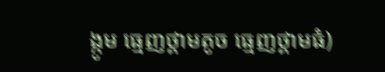ង្កូម ធ្មេញថ្គាមតូច ធ្មេញថ្គាមធំ)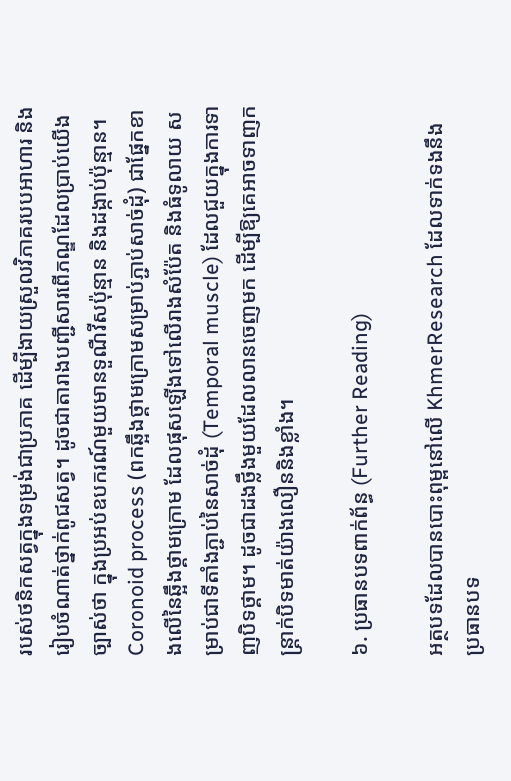របស់ថនិកសត្វក្នុងទម្រង់ជាប្រភាគ ដើម្បីងាយស្រួលវិភាគរបបអាហារ និងរៀបចំណាត់ថ្នាក់ពូជសត្វ។ ដូចជាតារាងបញ្ជីសារពើភណ្ឌដែលប្រាប់យើងច្បាស់ថា ក្នុងប្រអប់ឧបករណ៍មួយមានទួណឺវីសប៉ុន្មាន និងដង្កាប់ប៉ុន្មាន។
Coronoid process (ពកឆ្អឹងថ្គាមក្រោមសម្រាប់ភ្ជាប់សាច់ដុំ) ជាផ្នែកខាងលើនៃឆ្អឹងថ្គាមក្រោម ដែលផុសឡើងទៅលើរាងសំប៉ែត និងធំទូលាយ សម្រាប់ជាទីតាំងភ្ជាប់នៃសាច់ដុំ (Temporal muscle) ដែលជួយក្នុងការទាញបិទថ្គាម។ ដូចជាដងថ្លឹងមួយដែលលានចេញមក ដើម្បីឱ្យគេអាចទាញកន្ត្រាក់បិទមាត់យ៉ាងលឿននិងខ្លាំង។

៦. ប្រធានបទពាក់ព័ន្ធ (Further Reading)

អត្ថបទដែលបានបោះពុម្ពនៅលើ KhmerResearch ដែលទាក់ទងនឹងប្រធានបទ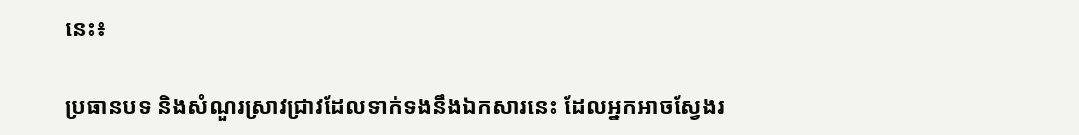នេះ៖

ប្រធានបទ និងសំណួរស្រាវជ្រាវដែលទាក់ទងនឹងឯកសារនេះ ដែលអ្នកអាចស្វែងរ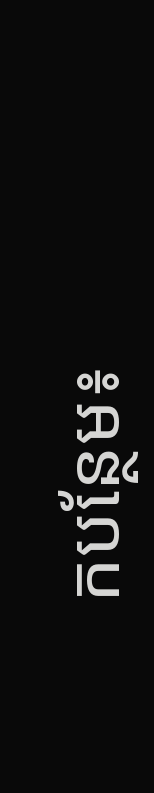កបន្ថែម៖